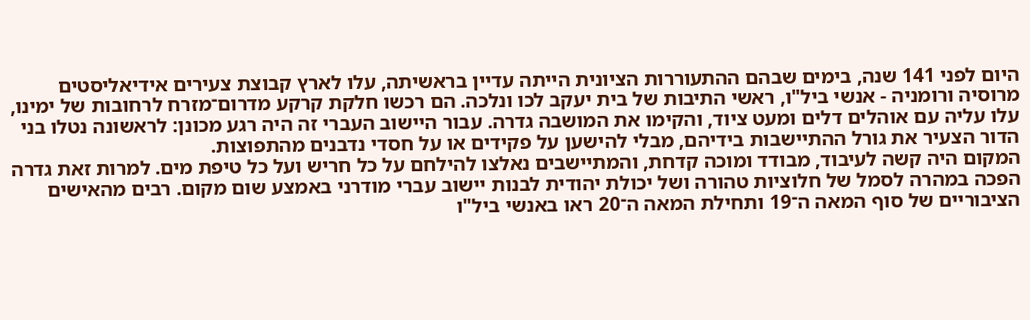היום לפני 141 שנה, בימים שבהם ההתעוררות הציונית הייתה עדיין בראשיתה, עלו לארץ קבוצת צעירים אידיאליסטים מרוסיה ורומניה - אנשי ביל"ו, ראשי התיבות של בית יעקב לכו ונלכה. הם רכשו חלקת קרקע מדרום־מזרח לרחובות של ימינו, עלו עליה עם אוהלים דלים ומעט ציוד, והקימו את המושבה גדרה. עבור היישוב העברי זה היה רגע מכונן: לראשונה נטלו בני הדור הצעיר את גורל ההתיישבות בידיהם, מבלי להישען על פקידים או על חסדי נדבנים מהתפוצות.
המקום היה קשה לעיבוד, מבודד ומוכה קדחת, והמתיישבים נאלצו להילחם על כל חריש ועל כל טיפת מים. למרות זאת גדרה הפכה במהרה לסמל של חלוציות טהורה ושל יכולת יהודית לבנות יישוב עברי מודרני באמצע שום מקום. רבים מהאישים הציבוריים של סוף המאה ה־19 ותחילת המאה ה־20 ראו באנשי ביל"ו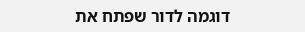דוגמה לדור שפתח את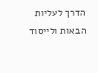הדרך לעליות הבאות ולייסוד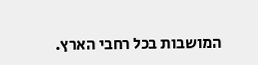המושבות בכל רחבי הארץ.